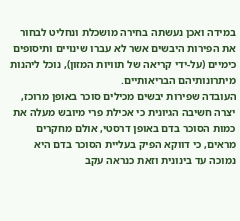במידה ואכן נעשתה בחירה מושכלת ונחליט לבחור את הפירות היבשים אשר לא עברו שינויים ותיסופים כימיים (על-ידי קריאה של תוויות המזון), נוכל ליהנות מיתרונותיהם הבריאותיים.
העובדה שפירות יבשים מכילים סוכר באופן מרוכז, יצרה חשיבה הגיונית כי אכילת פרי מיובש מעלה את כמות הסוכר בדם באופן דרסטי, אולם מחקרים מראים, כי דווקא הפיק בעליית הסוכר בדם היא נמוכה עד בינונית וזאת כנראה עקב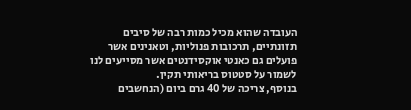העובדה שהוא מכיל כמות רבה של סיבים תזונתיים, תרכובות פנוליות, וטאנינים אשר פועלים גם כאנטי אוקסידנטים אשר מסייעים לנו לשמור על סטטוס בריאותי תקין.
בנוסף, צריכה של 40 גרם ביום (הנחשבים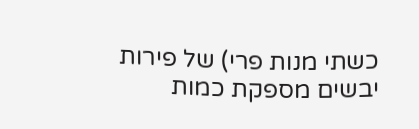כשתי מנות פרי) של פירות יבשים מספקת כמות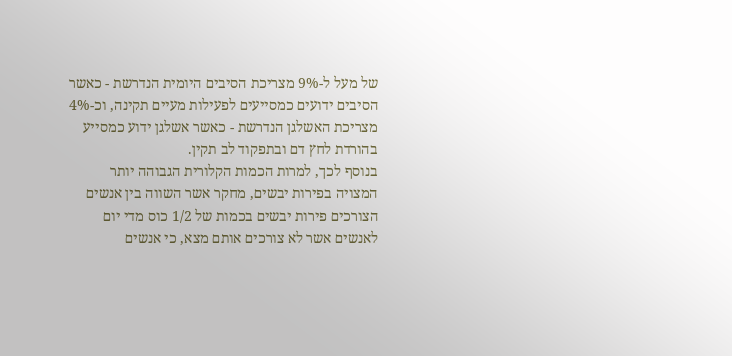של מעל ל-9% מצריכת הסיבים היומית הנדרשת - כאשר הסיבים ידועים כמסייעים לפעילות מעיים תקינה, וכ-4% מצריכת האשלגן הנדרשת - כאשר אשלגן ידוע כמסייע בהורדת לחץ דם ובתפקוד לב תקין.
בנוסף לכך, למרות הכמות הקלורית הגבוהה יותר המצויה בפירות יבשים, מחקר אשר השווה בין אנשים הצורכים פירות יבשים בכמות של 1/2 כוס מדי יום לאנשים אשר לא צורכים אותם מצא, כי אנשים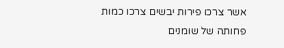אשר צרכו פירות יבשים צרכו כמות פחותה של שומנים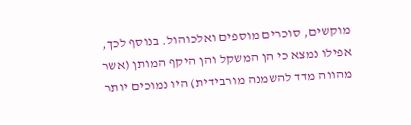מוקשים, סוכרים מוספים ואלכוהול. בנוסף לכך, אפילו נמצא כי הן המשקל והן היקף המותן (אשר מהווה מדד להשמנה מורבידית) היו נמוכים יותר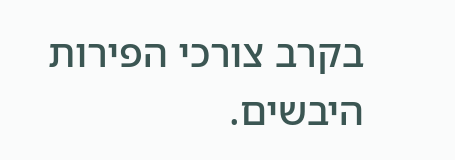בקרב צורכי הפירות היבשים.